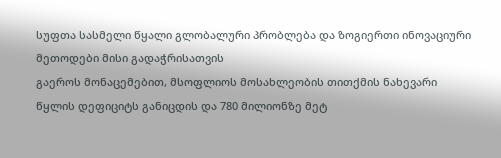სუფთა სასმელი წყალი გლობალური პრობლება და ზოგიერთი ინოვაციური მეთოდები მისი გადაჭრისათვის
გაეროს მონაცემებით, მსოფლიოს მოსახლეობის თითქმის ნახევარი წყლის დეფიციტს განიცდის და 780 მილიონზე მეტ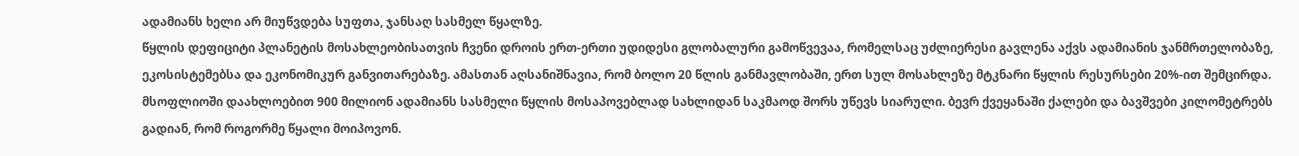ადამიანს ხელი არ მიუწვდება სუფთა, ჯანსაღ სასმელ წყალზე.
წყლის დეფიციტი პლანეტის მოსახლეობისათვის ჩვენი დროის ერთ-ერთი უდიდესი გლობალური გამოწვევაა, რომელსაც უძლიერესი გავლენა აქვს ადამიანის ჯანმრთელობაზე, ეკოსისტემებსა და ეკონომიკურ განვითარებაზე. ამასთან აღსანიშნავია, რომ ბოლო 20 წლის განმავლობაში, ერთ სულ მოსახლეზე მტკნარი წყლის რესურსები 20%-ით შემცირდა.
მსოფლიოში დაახლოებით 900 მილიონ ადამიანს სასმელი წყლის მოსაპოვებლად სახლიდან საკმაოდ შორს უწევს სიარული. ბევრ ქვეყანაში ქალები და ბავშვები კილომეტრებს გადიან, რომ როგორმე წყალი მოიპოვონ.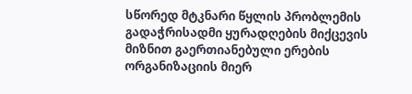სწორედ მტკნარი წყლის პრობლემის გადაჭრისადმი ყურადღების მიქცევის მიზნით გაერთიანებული ერების ორგანიზაციის მიერ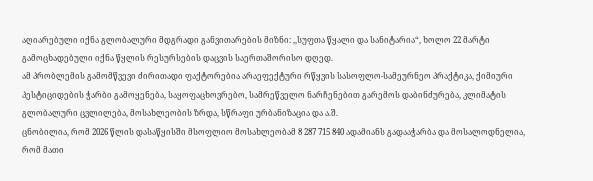აღიარებული იქნა გლობალური მდგრადი განვითარების მიზნი: ,,სუფთა წყალი და სანიტარია“, ხოლო 22 მარტი გამოცხადებული იქნა წყლის რესურსების დაცვის საერთაშორისო დღედ.
ამ პრობლემის გამომწვევი ძირითადი ფაქტორებია არაეფექტური რწყვის სასოფლო-სამეურნეო პრაქტიკა, ქიმიური პესტიციდების ჭარბი გამოყენება, საყოფაცხოვრებო, სამრეწველო ნარჩენებით გარემოს დაბინძურება, კლიმატის გლობალური ცვლილება, მოსახლეობის ზრდა, სწრაფი ურბანიზაცია და ა.შ.
ცნობილია, რომ 2026 წლის დასაწყისში მსოფლიო მოსახლეობამ 8 287 715 840 ადამიანს გადააჭარბა და მოსალოდნელია, რომ მათი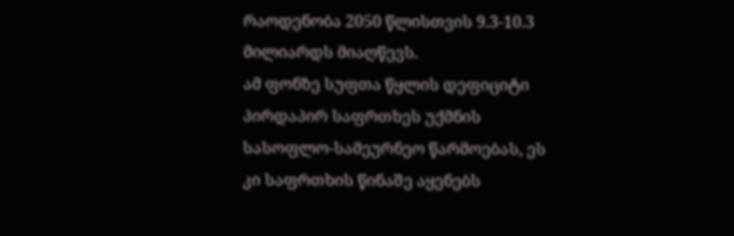რაოდენობა 2050 წლისთვის 9.3-10.3 მილიარდს მიაღწევს.
ამ ფონზე სუფთა წყლის დეფიციტი პირდაპირ საფრთხეს უქმნის სასოფლო-სამეურნეო წარმოებას, ეს კი საფრთხის წინაშე აყენებს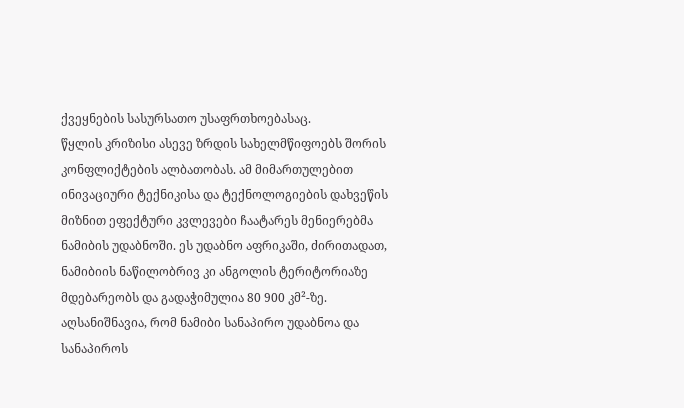ქვეყნების სასურსათო უსაფრთხოებასაც.
წყლის კრიზისი ასევე ზრდის სახელმწიფოებს შორის კონფლიქტების ალბათობას. ამ მიმართულებით ინივაციური ტექნიკისა და ტექნოლოგიების დახვეწის მიზნით ეფექტური კვლევები ჩაატარეს მენიერებმა ნამიბის უდაბნოში. ეს უდაბნო აფრიკაში, ძირითადათ, ნამიბიის ნაწილობრივ კი ანგოლის ტერიტორიაზე მდებარეობს და გადაჭიმულია 80 900 კმ²-ზე.
აღსანიშნავია, რომ ნამიბი სანაპირო უდაბნოა და სანაპიროს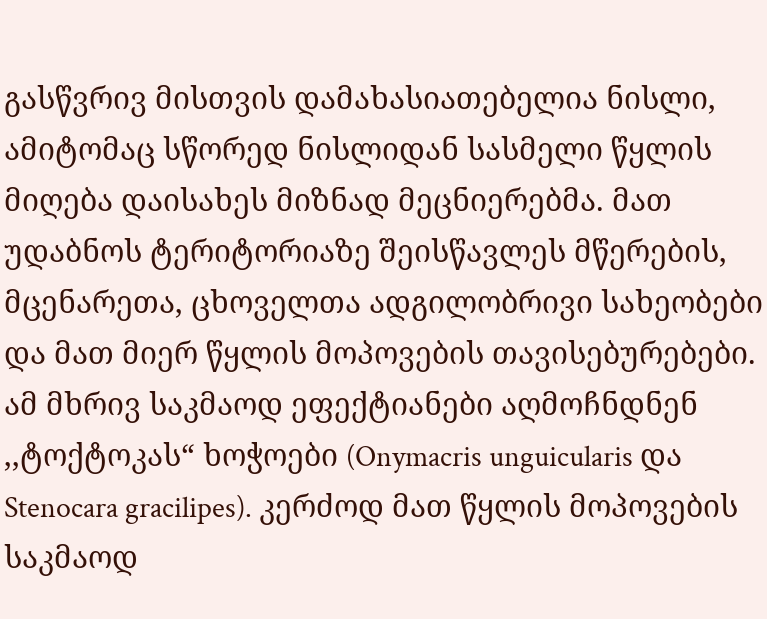გასწვრივ მისთვის დამახასიათებელია ნისლი, ამიტომაც სწორედ ნისლიდან სასმელი წყლის მიღება დაისახეს მიზნად მეცნიერებმა. მათ უდაბნოს ტერიტორიაზე შეისწავლეს მწერების, მცენარეთა, ცხოველთა ადგილობრივი სახეობები და მათ მიერ წყლის მოპოვების თავისებურებები. ამ მხრივ საკმაოდ ეფექტიანები აღმოჩნდნენ ,,ტოქტოკას“ ხოჭოები (Onymacris unguicularis და Stenocara gracilipes). კერძოდ მათ წყლის მოპოვების საკმაოდ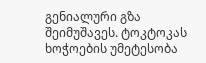გენიალური გზა შეიმუშავეს. ტოკტოკას ხოჭოების უმეტესობა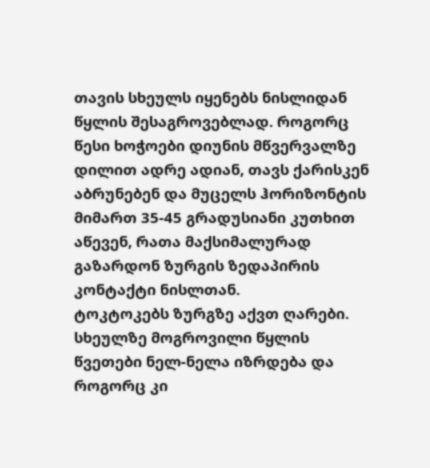თავის სხეულს იყენებს ნისლიდან წყლის შესაგროვებლად. როგორც წესი ხოჭოები დიუნის მწვერვალზე დილით ადრე ადიან, თავს ქარისკენ აბრუნებენ და მუცელს ჰორიზონტის მიმართ 35-45 გრადუსიანი კუთხით აწევენ, რათა მაქსიმალურად გაზარდონ ზურგის ზედაპირის კონტაქტი ნისლთან.
ტოკტოკებს ზურგზე აქვთ ღარები. სხეულზე მოგროვილი წყლის წვეთები ნელ-ნელა იზრდება და როგორც კი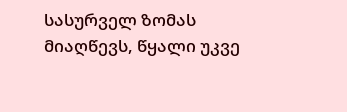სასურველ ზომას მიაღწევს, წყალი უკვე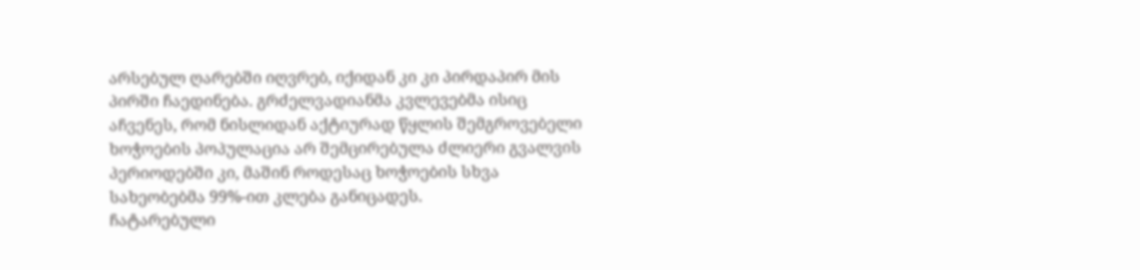არსებულ ღარებში იღვრებ, იქიდან კი კი პირდაპირ მის პირში ჩაედინება. გრძელვადიანმა კვლევებმა ისიც აჩვენეს, რომ ნისლიდან აქტიურად წყლის შემგროვებელი ხოჭოების პოპულაცია არ შემცირებულა ძლიერი გვალვის პერიოდებში კი, მაშინ როდესაც ხოჭოების სხვა სახეობებმა 99%-ით კლება განიცადეს.
ჩატარებული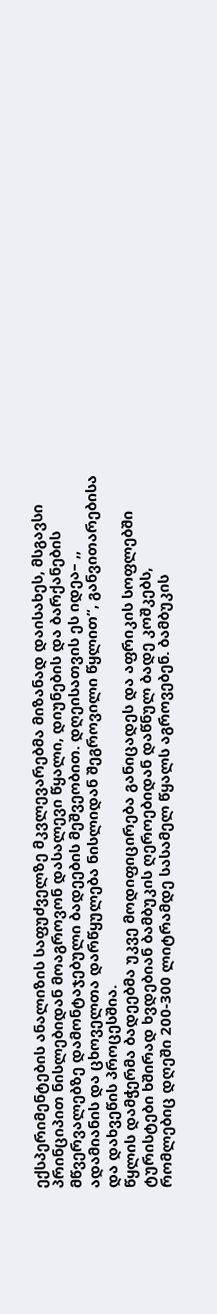ექსპერიმენტების ანალიზის საფუძველზე მკვლევარებმა მიზანად დაისახეს, მსგავსი პრინციპით ნისლებიდან მოაგროვონ დასალევი წყალი, დიუნების და ბარქანების მწვერვალებზე დამონტაჯებული ბადეების მეშვეობით. დღეისათვის ეს იდეა– ,, ადამიანის და ცხოველთა დარწყულება ნისლიდან შეგროვილი წყლით“, განვითარებისა და დახვეწის პროცესშია.
წყლის დამჭერმა ბადეებმა უკვე მოდიფიცირება განიცადეს და აფრიკის სოფლებში ტურისტები ხშირად ხვდებიან ბამბუკის ღეროებიდან დაწნულ ბადე კოშკებს, რომლებიც დღეში 200-300 ლიტრამდე სასამელ წყალს აგროვებენ. ბამბუკის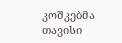კოშკებმა თავისი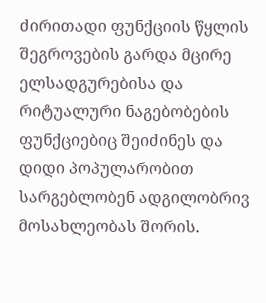ძირითადი ფუნქციის წყლის შეგროვების გარდა მცირე ელსადგურებისა და რიტუალური ნაგებობების ფუნქციებიც შეიძინეს და დიდი პოპულარობით სარგებლობენ ადგილობრივ მოსახლეობას შორის.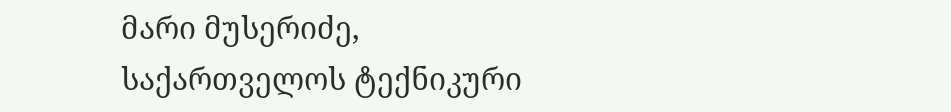მარი მუსერიძე,
საქართველოს ტექნიკური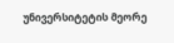უნივერსიტეტის მეორე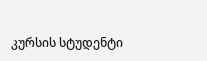კურსის სტუდენტი